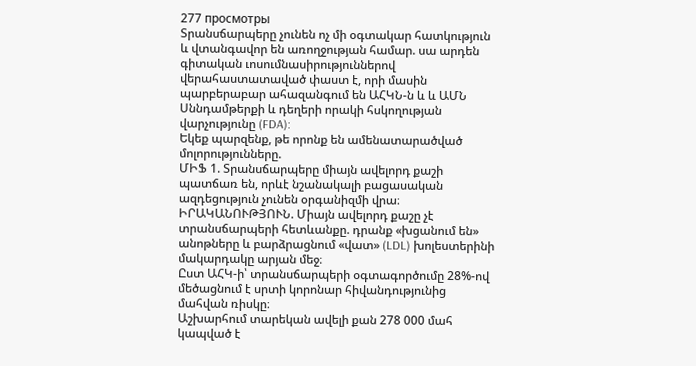277 просмотры
Տրանսճարպերը չունեն ոչ մի օգտակար հատկություն և վտանգավոր են առողջության համար. սա արդեն գիտական ւոսումնասիրություններով վերահաստատաված փաստ է, որի մասին պարբերաբար ահազանգում են ԱՀԿՆ-ն և և ԱՄՆ Սննդամթերքի և դեղերի որակի հսկողության վարչությունը (FDA):
Եկեք պարզենք, թե որոնք են ամենատարածված մոլորությունները.
ՄԻՖ 1. Տրանսճարպերը միայն ավելորդ քաշի պատճառ են, որևէ նշանակալի բացասական ազդեցություն չունեն օրգանիզմի վրա։
ԻՐԱԿԱՆՈՒԹՅՈՒՆ. Միայն ավելորդ քաշը չէ տրանսճարպերի հետևանքը. դրանք «խցանում են» անոթները և բարձրացնում «վատ» (LDL) խոլեստերինի մակարդակը արյան մեջ։
Ըստ ԱՀԿ-ի՝ տրանսճարպերի օգտագործումը 28%-ով մեծացնում է սրտի կորոնար հիվանդությունից մահվան ռիսկը։
Աշխարհում տարեկան ավելի քան 278 000 մահ կապված է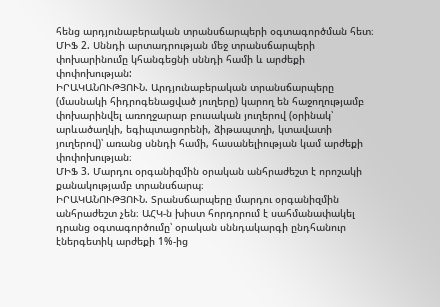հենց արդյունաբերական տրանսճարպերի օգտագործման հետ։
ՄԻՖ 2. Սննդի արտադրության մեջ տրանսճարպերի փոխարինումը կհանգեցնի սննդի համի և արժեքի փոփոխության:
ԻՐԱԿԱՆՈՒԹՅՈՒՆ. Արդյունաբերական տրանսճարպերը (մասնակի հիդրոգենացված յուղերը) կարող են հաջողությամբ փոխարինվել առողջարար բուսական յուղերով (օրինակ՝ արևածաղկի, եգիպտացորենի, ձիթապտղի, կտավատի յուղերով)՝ առանց սննդի համի, հասանելիության կամ արժեքի փոփոխության։
ՄԻՖ 3. Մարդու օրգանիզմին օրական անհրաժեշտ է որոշակի քանակությամբ տրանսճարպ։
ԻՐԱԿԱՆՈՒԹՅՈՒՆ. Տրանսճարպերը մարդու օրգանիզմին անհրաժեշտ չեն։ ԱՀԿ-ն խիստ հորդորում է սահմանափակել դրանց օգտագործումը՝ օրական սննդակարգի ընդհանուր էներգետիկ արժեքի 1%-ից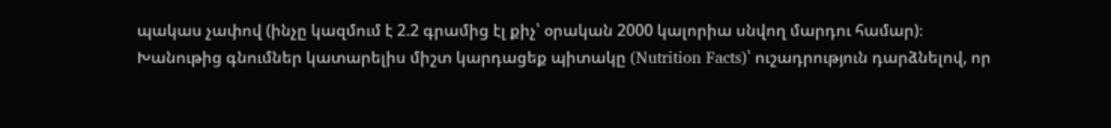պակաս չափով (ինչը կազմում է 2.2 գրամից էլ քիչ՝ օրական 2000 կալորիա սնվող մարդու համար)։
Խանութից գնումներ կատարելիս միշտ կարդացեք պիտակը (Nutrition Facts)՝ ուշադրություն դարձնելով, որ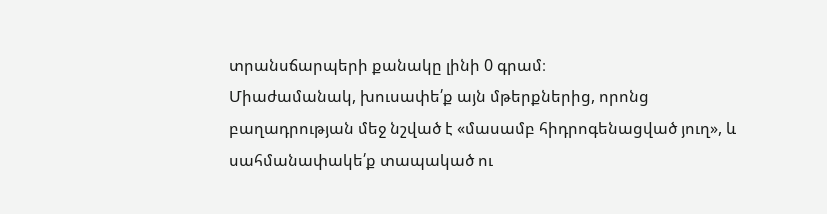տրանսճարպերի քանակը լինի 0 գրամ։
Միաժամանակ, խուսափե՛ք այն մթերքներից, որոնց բաղադրության մեջ նշված է «մասամբ հիդրոգենացված յուղ», և սահմանափակե՛ք տապակած ու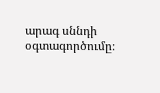արագ սննդի օգտագործումը։